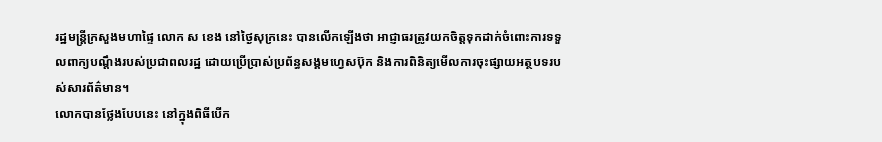រដ្ឋមន្រ្តីក្រសួងមហាផ្ទៃ លោក ស ខេង នៅថ្ងៃសុក្រនេះ បានលើកឡើងថា អាជ្ញាធរត្រូវយកចិត្តទុកដាក់ចំពោះការទទួលពាក្យបណ្តឹងរបស់ប្រជាពលរដ្ឋ ដោយប្រើប្រាស់ប្រព័ន្ធសង្គមហ្វេសប៊ុក និងការពិនិត្យមើលការចុះផ្សាយអត្ថបទរបស់សារព័ត៌មាន។
លោកបានថ្លែងបែបនេះ នៅក្នុងពិធីបើក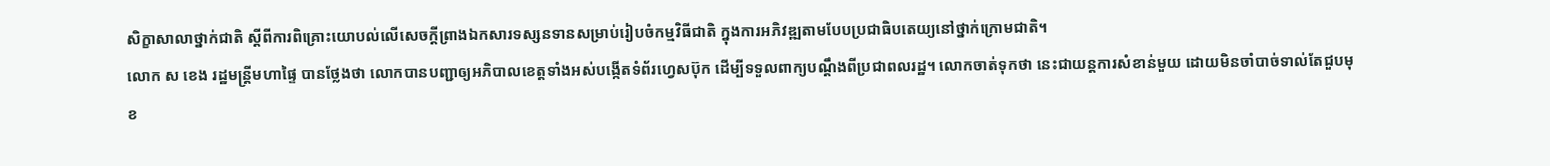សិក្ខាសាលាថ្នាក់ជាតិ ស្ដីពីការពិគ្រោះយោបល់លើសេចក្ដីព្រាងឯកសារទស្សនទានសម្រាប់រៀបចំកម្មវិធីជាតិ ក្នុងការអភិវឌ្ឍតាមបែបប្រជាធិបតេយ្យនៅថ្នាក់ក្រោមជាតិ។
លោក ស ខេង រដ្ឋមន្រ្តីមហាផ្ទៃ បានថ្លែងថា លោកបានបញ្ជាឲ្យអភិបាលខេត្តទាំងអស់បង្កើតទំព័រហ្វេសប៊ុក ដើម្បីទទួលពាក្យបណ្តឹងពីប្រជាពលរដ្ឋ។ លោកចាត់ទុកថា នេះជាយន្តការសំខាន់មួយ ដោយមិនចាំបាច់ទាល់តែជួបមុខ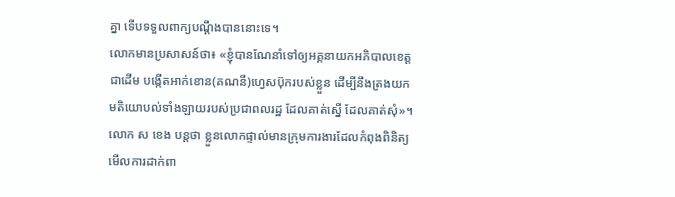គ្នា ទើបទទួលពាក្យបណ្តឹងបាននោះទេ។
លោកមានប្រសាសន៍ថា៖ «ខ្ញុំបានណែនាំទៅឲ្យអគ្គនាយកអភិបាលខេត្តជាដើម បង្កើតអាក់ខោន(គណនី)ហ្វេសប៊ុករបស់ខ្លួន ដើម្បីនឹងត្រងយកមតិយោបល់ទាំងឡាយរបស់ប្រជាពលរដ្ឋ ដែលគាត់ស្នើ ដែលគាត់សុំ»។
លោក ស ខេង បន្តថា ខ្លួនលោកផ្ទាល់មានក្រុមការងារដែលកំពុងពិនិត្យមើលការដាក់ពា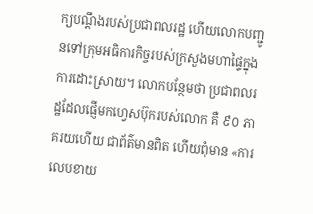ក្យបណ្តឹងរបស់ប្រជាពលរដ្ឋ ហើយលោកបញ្ជូនទៅក្រុមអធិការកិច្ចរបស់ក្រសួងមហាផ្ទៃក្នុងការដោះស្រាយ។ លោកបន្ថែមថា ប្រជាពលរដ្ឋដែលផ្ញើមកហ្វេសប៊ុករបស់លោក គឺ ៩០ ភាគរយហើយ ជាព័ត៌មានពិត ហើយពុំមាន «ការលេបខាយ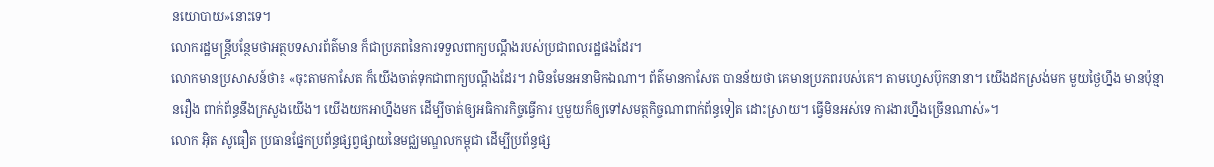នយោបាយ»នោះទេ។
លោករដ្ឋមន្រ្តីបន្ថែមថាអត្ថបទសារព័ត៌មាន ក៏ជាប្រភពនៃការទទួលពាក្យបណ្តឹងរបស់ប្រជាពលរដ្ឋផងដែរ។
លោកមានប្រសាសន៍ថា៖ «ចុះតាមកាសែត ក៏យើងចាត់ទុកជាពាក្យបណ្តឹងដែរ។ វាមិនមែនអនាមិកឯណា។ ព័ត៌មានកាសែត បានន័យថា គេមានប្រភពរបស់គេ។ តាមហ្វេសប៊ុកនានា។ យើងដកស្រង់មក មួយថ្ងៃហ្នឹង មានប៉ុន្មានរឿង ពាក់ព័ន្ធនឹងក្រសួងយើង។ យើងយកអាហ្នឹងមក ដើម្បីចាត់ឲ្យអធិការកិច្ចធ្វើការ ឬមួយក៏ឲ្យទៅសមត្ថកិច្ចណាពាក់ព័ន្ធទៀត ដោះស្រាយ។ ធ្វើមិនអស់ទេ ការងារហ្នឹងច្រើនណាស់»។
លោក អ៊ិត សូធឿត ប្រធានផ្នែកប្រព័ន្ធផ្សព្វផ្សាយនៃមជ្ឈមណ្ឌលកម្ពុជា ដើម្បីប្រព័ន្ធផ្ស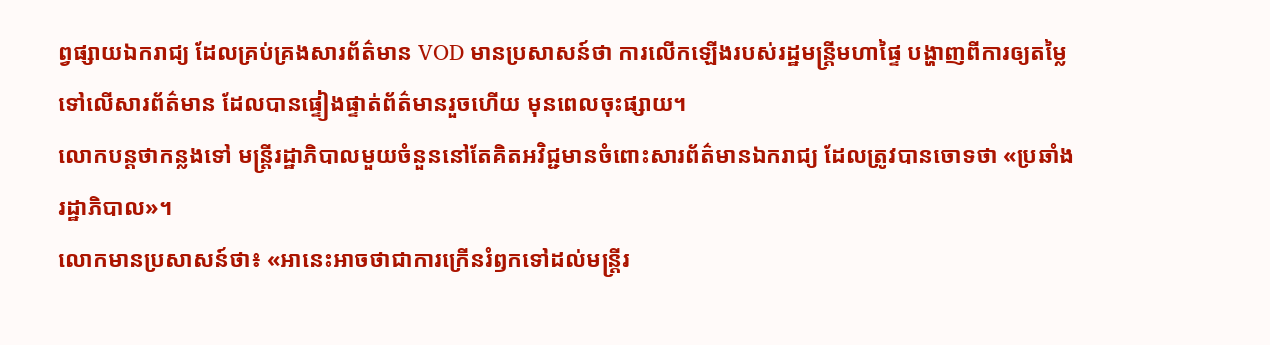ព្វផ្សាយឯករាជ្យ ដែលគ្រប់គ្រងសារព័ត៌មាន VOD មានប្រសាសន៍ថា ការលើកឡើងរបស់រដ្ឋមន្រ្តីមហាផ្ទៃ បង្ហាញពីការឲ្យតម្លៃទៅលើសារព័ត៌មាន ដែលបានផ្ទៀងផ្ទាត់ព័ត៌មានរួចហើយ មុនពេលចុះផ្សាយ។
លោកបន្តថាកន្លងទៅ មន្រ្តីរដ្ឋាភិបាលមួយចំនួននៅតែគិតអវិជ្ជមានចំពោះសារព័ត៌មានឯករាជ្យ ដែលត្រូវបានចោទថា «ប្រឆាំងរដ្ឋាភិបាល»។
លោកមានប្រសាសន៍ថា៖ «អានេះអាចថាជាការក្រើនរំឭកទៅដល់មន្រ្តីរ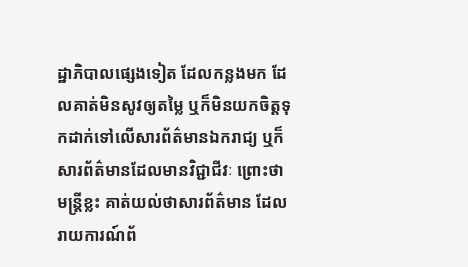ដ្ឋាភិបាលផ្សេងទៀត ដែលកន្លងមក ដែលគាត់មិនសូវឲ្យតម្លៃ ឬក៏មិនយកចិត្តទុកដាក់ទៅលើសារព័ត៌មានឯករាជ្យ ឬក៏សារព័ត៌មានដែលមានវិជ្ជាជីវៈ ព្រោះថាមន្រ្តីខ្លះ គាត់យល់ថាសារព័ត៌មាន ដែលរាយការណ៍ព័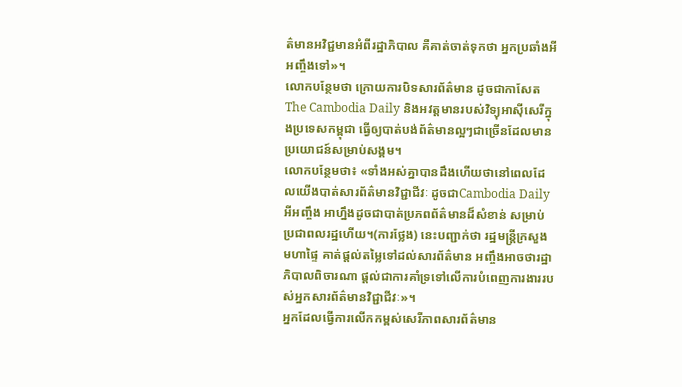ត៌មានអវិជ្ជមានអំពីរដ្ឋាភិបាល គឺគាត់ចាត់ទុកថា អ្នកប្រឆាំងអីអញ្ចឹងទៅ»។
លោកបន្ថែមថា ក្រោយការបិទសារព័ត៌មាន ដូចជាកាសែត The Cambodia Daily និងអវត្តមានរបស់វិទ្យុអាស៊ីសេរីក្នុងប្រទេសកម្ពុជា ធ្វើឲ្យបាត់បង់ព័ត៌មានល្អៗជាច្រើនដែលមានប្រយោជន៍សម្រាប់សង្គម។
លោកបន្ថែមថា៖ «ទាំងអស់គ្នាបានដឹងហើយថានៅពេលដែលយើងបាត់សារព័ត៌មានវិជ្ជាជីវៈ ដូចជាCambodia Daily អីអញ្ចឹង អាហ្នឹងដូចជាបាត់ប្រភពព័ត៌មានដ៏សំខាន់ សម្រាប់ប្រជាពលរដ្ឋហើយ។(ការថ្លែង) នេះបញ្ជាក់ថា រដ្ឋមន្រ្តីក្រសួងមហាផ្ទៃ គាត់ផ្តល់តម្លៃទៅដល់សារព័ត៌មាន អញ្ចឹងអាចថារដ្ឋាភិបាលពិចារណា ផ្តល់ជាការគាំទ្រទៅលើការបំពេញការងាររបស់អ្នកសារព័ត៌មានវិជ្ជាជីវៈ»។
អ្នកដែលធ្វើការលើកកម្ពស់សេរីភាពសារព័ត៌មាន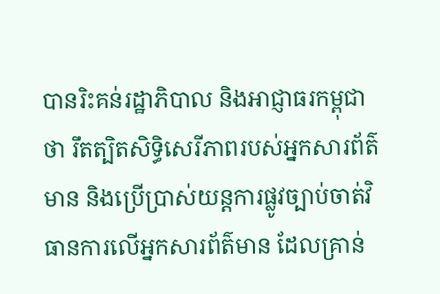បានរិះគន់រដ្ឋាភិបាល និងអាជ្ញាធរកម្ពុជាថា រឹតត្បិតសិទ្ធិសេរីភាពរបស់អ្នកសារព័ត៌មាន និងប្រើប្រាស់យន្តការផ្លូវច្បាប់ចាត់វិធានការលើអ្នកសារព័ត៌មាន ដែលគ្រាន់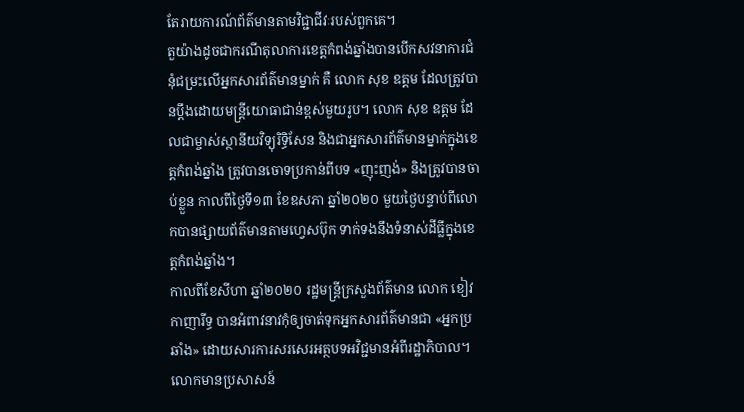តែរាយការណ៍ព័ត៌មានតាមវិជ្ជាជីវៈរបស់ពួកគេ។
តួយ៉ាងដូចជាករណីតុលាការខេត្តកំពង់ឆ្នាំងបានបើកសវនាការជំនុំជម្រះលើអ្នកសារព័ត៌មានម្នាក់ គឺ លោក សុខ ឧត្តម ដែលត្រូវបានប្តឹងដោយមន្រ្តីយោធាជាន់ខ្ពស់មួយរូប។ លោក សុខ ឧត្តម ដែលជាម្ចាស់ស្ថានីយវិទ្យុរិទ្ធិសែន និងជាអ្នកសារព័ត៌មានម្នាក់ក្នុងខេត្តកំពង់ឆ្នាំង ត្រូវបានចោទប្រកាន់ពីបទ «ញុះញង់» និងត្រូវបានចាប់ខ្លួន កាលពីថ្ងៃទី១៣ ខែឧសភា ឆ្នាំ២០២០ មួយថ្ងៃបន្ទាប់ពីលោកបានផ្សាយព័ត៌មានតាមហ្វេសប៊ុក ទាក់ទងនឹងទំនាស់ដីធ្លីក្នុងខេត្តកំពង់ឆ្នាំង។
កាលពីខែសីហា ឆ្នាំ២០២០ រដ្ឋមន្រ្ដីក្រសួងព័ត៌មាន លោក ខៀវ កាញារីទ្ធ បានអំពាវនាវកុំឲ្យចាត់ទុកអ្នកសារព័ត៌មានជា «អ្នកប្រឆាំង» ដោយសារការសរសេរអត្ថបទអវិជ្ជមានអំពីរដ្ឋាភិបាល។
លោកមានប្រសាសន៍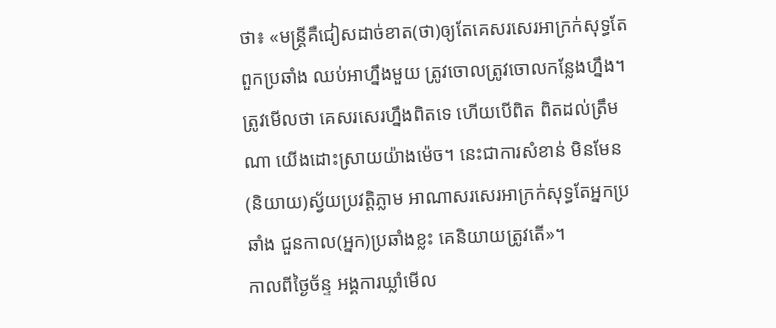ថា៖ «មន្រ្ដីគឺជៀសដាច់ខាត(ថា)ឲ្យតែគេសរសេរអាក្រក់សុទ្ធតែពួកប្រឆាំង ឈប់អាហ្នឹងមួយ ត្រូវចោលត្រូវចោលកន្លែងហ្នឹង។ ត្រូវមើលថា គេសរសេរហ្នឹងពិតទេ ហើយបើពិត ពិតដល់ត្រឹមណា យើងដោះស្រាយយ៉ាងម៉េច។ នេះជាការសំខាន់ មិនមែន(និយាយ)ស្វ័យប្រវត្តិភ្លាម អាណាសរសេរអាក្រក់សុទ្ធតែអ្នកប្រឆាំង ជួនកាល(អ្នក)ប្រឆាំងខ្លះ គេនិយាយត្រូវតើ»។
កាលពីថ្ងៃច័ន្ទ អង្គការឃ្លាំមើល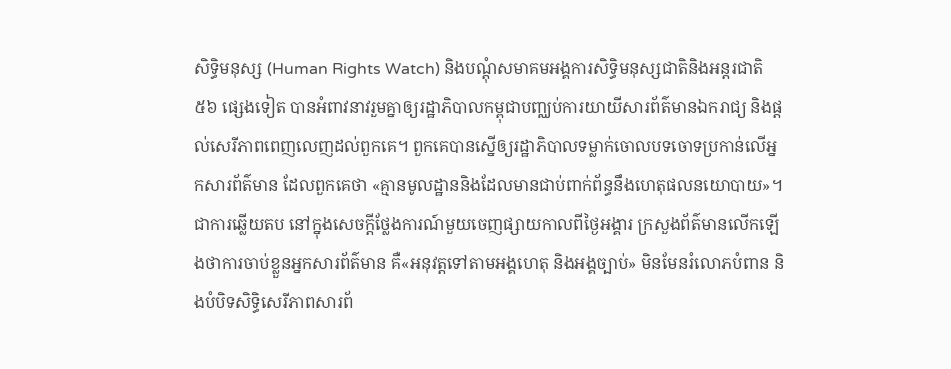សិទ្ធិមនុស្ស (Human Rights Watch) និងបណ្តុំសមាគមអង្គការសិទ្ធិមនុស្សជាតិនិងអន្តរជាតិ ៥៦ ផ្សេងទៀត បានអំពាវនាវរួមគ្នាឲ្យរដ្ឋាភិបាលកម្ពុជាបញ្ឈប់ការយាយីសារព័ត៌មានឯករាជ្យ និងផ្តល់សេរីភាពពេញលេញដល់ពួកគេ។ ពួកគេបានស្នើឲ្យរដ្ឋាភិបាលទម្លាក់ចោលបទចោទប្រកាន់លើអ្នកសារព័ត៌មាន ដែលពួកគេថា «គ្មានមូលដ្ឋាននិងដែលមានជាប់ពាក់ព័ន្ធនឹងហេតុផលនយោបាយ»។
ជាការឆ្លើយតប នៅក្នុងសេចក្តីថ្លែងការណ៍មួយចេញផ្សាយកាលពីថ្ងៃអង្គារ ក្រសួងព័ត៌មានលើកឡើងថាការចាប់ខ្លួនអ្នកសារព័ត៌មាន គឺ«អនុវត្តទៅតាមអង្គហេតុ និងអង្គច្បាប់» មិនមែនរំលោភបំពាន និងបំបិទសិទ្ធិសេរីភាពសារព័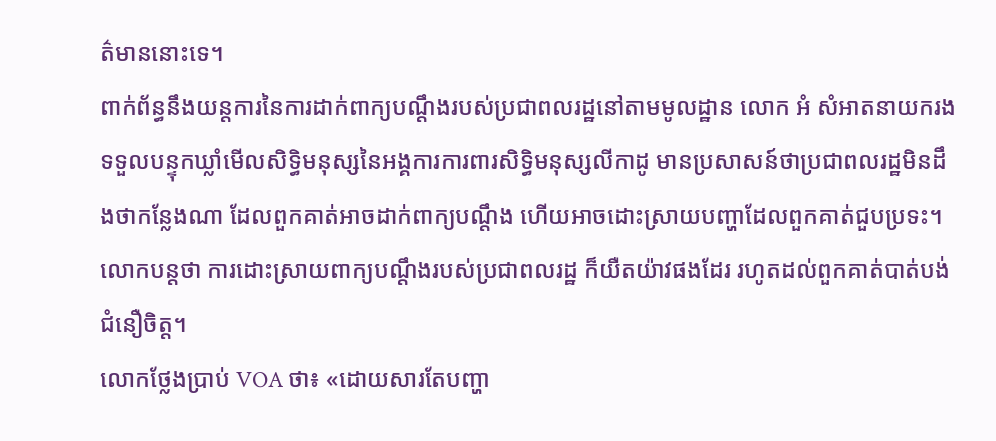ត៌មាននោះទេ។
ពាក់ព័ន្ធនឹងយន្តការនៃការដាក់ពាក្យបណ្តឹងរបស់ប្រជាពលរដ្ឋនៅតាមមូលដ្ឋាន លោក អំ សំអាតនាយករងទទួលបន្ទុកឃ្លាំមើលសិទ្ធិមនុស្សនៃអង្គការការពារសិទ្ធិមនុស្សលីកាដូ មានប្រសាសន៍ថាប្រជាពលរដ្ឋមិនដឹងថាកន្លែងណា ដែលពួកគាត់អាចដាក់ពាក្យបណ្តឹង ហើយអាចដោះស្រាយបញ្ហាដែលពួកគាត់ជួបប្រទះ។ លោកបន្តថា ការដោះស្រាយពាក្យបណ្តឹងរបស់ប្រជាពលរដ្ឋ ក៏យឺតយ៉ាវផងដែរ រហូតដល់ពួកគាត់បាត់បង់ជំនឿចិត្ត។
លោកថ្លែងប្រាប់ VOA ថា៖ «ដោយសារតែបញ្ហា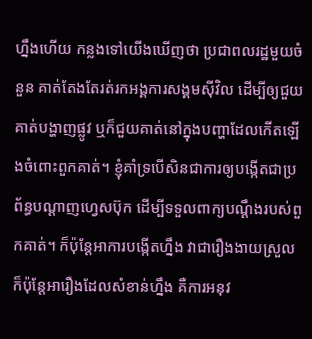ហ្នឹងហើយ កន្លងទៅយើងឃើញថា ប្រជាពលរដ្ឋមួយចំនួន គាត់តែងតែរត់រកអង្គការសង្គមស៊ីវិល ដើម្បីឲ្យជួយគាត់បង្ហាញផ្លូវ ឬក៏ជួយគាត់នៅក្នុងបញ្ហាដែលកើតឡើងចំពោះពួកគាត់។ ខ្ញុំគាំទ្របើសិនជាការឲ្យបង្កើតជាប្រព័ន្ធបណ្តាញហ្វេសប៊ុក ដើម្បីទទួលពាក្យបណ្តឹងរបស់ពួកគាត់។ ក៏ប៉ុន្តែអាការបង្កើតហ្នឹង វាជារឿងងាយស្រួល ក៏ប៉ុន្តែអារឿងដែលសំខាន់ហ្នឹង គឺការអនុវ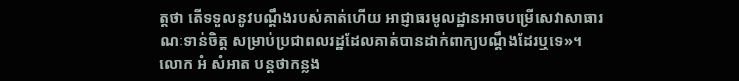ត្តថា តើទទួលនូវបណ្តឹងរបស់គាត់ហើយ អាជ្ញាធរមូលដ្ឋានអាចបម្រើសេវាសាធារណៈទាន់ចិត្ត សម្រាប់ប្រជាពលរដ្ឋដែលគាត់បានដាក់ពាក្យបណ្តឹងដែរឬទេ»។
លោក អំ សំអាត បន្តថាកន្លង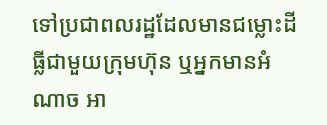ទៅប្រជាពលរដ្ឋដែលមានជម្លោះដីធ្លីជាមួយក្រុមហ៊ុន ឬអ្នកមានអំណាច អា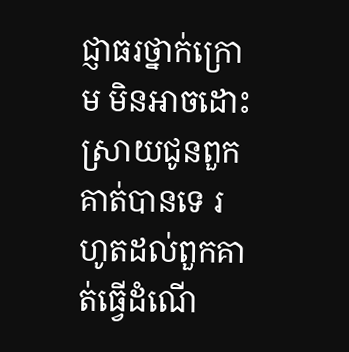ជ្ញាធរថ្នាក់ក្រោម មិនអាចដោះស្រាយជូនពួកគាត់បានទេ រហូតដល់ពួកគាត់ធ្វើដំណើ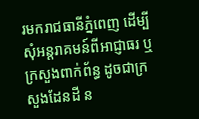រមករាជធានីភ្នំពេញ ដើម្បីសុំអន្តរាគមន៍ពីអាជ្ញាធរ ឬក្រសួងពាក់ព័ន្ធ ដូចជាក្រសួងដែនដី ន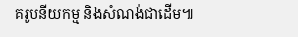គរូបនីយកម្ម និងសំណង់ជាដើម៕